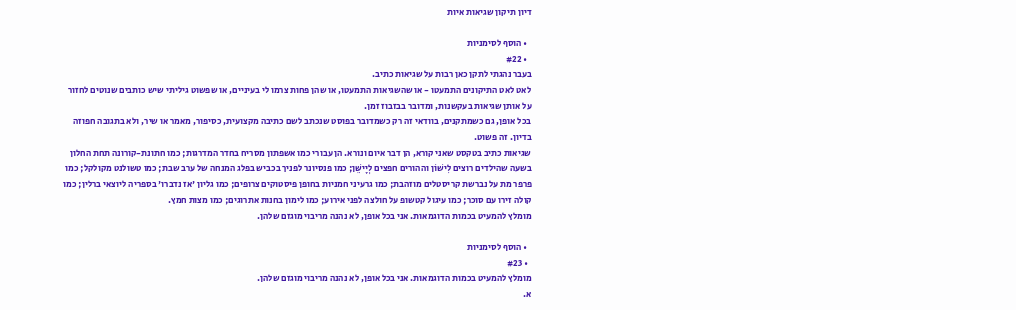דיון תיקון שגיאות איות

  • הוסף לסימניות
  • #22
בעבר נהגתי לתקן כאן רבות על שגיאות כתיב.
לאט לאט התיקונים התמעטו - או שהשגיאות התמעטו, או שהן פחות צרמו לי בעיניים, או שפשוט גיליתי שיש כותבים שנוטים לחזור על אותן שגיאות בעקשנות, ומדובר בבזבוז זמן.
בכל אופן, גם כשמתקנים, בוודאי זה רק כשמדובר בפוסט שנכתב לשם כתיבה מקצועית, כסיפור, מאמר או שיר, ולא בתגובה חפוזה בדיון. זה פשוט.
שגיאות כתיב בטקסט שאני קורא, הן דבר איום ונורא. הן עבורי כמו אשפתון מסריח בחדר המדרגות; כמו חתונת-קורונה תחת החלון בשעה שהילדים רוצים לִישׁוֹן וההורים חפצים לְיָישֵּׁן; כמו פנסיונר לפניך בכביש בפלג המנחה של ערב שבת; כמו טשולנט מקולקל; כמו פרפר מת על נברשת קריסטלים מוזהבת; כמו גרעיני חמניות בחופן פיסטוקים צרופים; כמו גליון 'אז נדברו' בספריה ליוצאי ברלין; כמו קולה זירו עם סוכר; כמו עיגול קטשופ על חולצה לפני אירוע; כמו לימון בחנות אתרוגים; כמו מצות חמץ.
מומלץ להמעיט בכמות הדוגמאות. אני בכל אופן, לא נהנה מריבוי מוגזם שלהן.

  • הוסף לסימניות
  • #23
מומלץ להמעיט בכמות הדוגמאות. אני בכל אופן, לא נהנה מריבוי מוגזם שלהן.
א.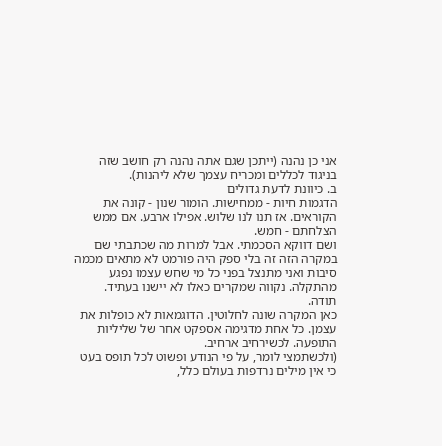אני כן נהנה (ייתכן שגם אתה נהנה רק חושב שזה בניגוד לכללים ומכריח עצמך שלא ליהנות).
ב. כיוונת לדעת גדולים
הדגמות חיות - ממחישות. הומור שנון - קונה את הקוראים. אז תנו לנו שלוש. אפילו ארבע. אם ממש הצלחתם - חמש.
ושם דווקא הסכמתי. אבל למרות מה שכתבתי שם
במקרה הזה זה בלי ספק היה פורמט לא מתאים מכמה סיבות ואני מתנצל בפני כל מי שחש עצמו נפגע מהתקלה. נקווה שמקרים כאלו לא יישנו בעתיד.
תודה.
כאן המקרה שונה לחלוטין. הדוגמאות לא כופלות את עצמן. כל אחת מדגימה אספקט אחר של שליליות התופעה. לכשירחיב ארחיב.
(ולכשתמצי לומר, על פי הנודע ופשוט לכל תופס בעט כי אין מילים נרדפות בעולם כלל,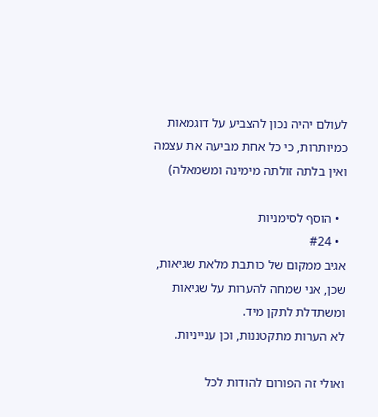לעולם יהיה נכון להצביע על דוגמאות כמיותרות, כי כל אחת מביעה את עצמה ואין בלתה זולתה מימינה ומשמאלה)

  • הוסף לסימניות
  • #24
אגיב ממקום של כותבת מלאת שגיאות, שכן, אני שמחה להערות על שגיאות ומשתדלת לתקן מיד.
לא הערות מתקטננות, וכן ענייניות.

ואולי זה הפורום להודות לכל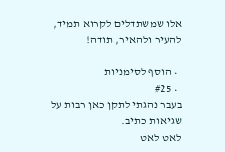אלו שמשתדלים לקרוא תמיד, להעיר ולהאיר, תודה!

  • הוסף לסימניות
  • #25
בעבר נהגתי לתקן כאן רבות על שגיאות כתיב.
לאט לאט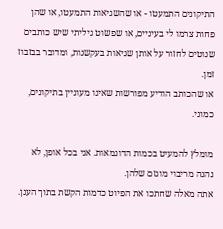התיקונים התמעטו - או שהשגיאות התמעטו, או שהן פחות צרמו לי בעיניים, או שפשוט גיליתי שיש כותבים שנוטים לחזור על אותן שגיאות בעקשנות, ומדובר בבזבוז זמן.
או שהכותב הודיע מפורשות שאינו מעוניין בתיקונים, כמוני.

מומלץ להמעיט בכמות הדוגמאות. אני בכל אופן, לא נהנה מריבוי מוגזם שלהן.
אתה מאלה שחתכו את הפיוט כדמות הקשת בתוך הענן.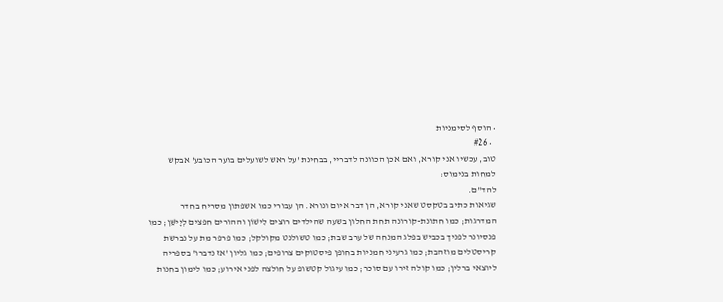• הוסף לסימניות
  • #26
טוב, עכשיו אני קורא, ואם אכן הכוונה לדבריי, בבחינת 'על ראש לשועלים בוער הכובע' אבקש למחות בנימוס:
להד"ם.
שגיאות כתיב בטקסט שאני קורא, הן דבר איום ונורא. הן עבורי כמו אשפתון מסריח בחדר המדרגות; כמו חתונת-קורונה תחת החלון בשעה שהילדים רוצים לִישׁוֹן וההורים חפצים לְיָישֵּׁן; כמו פנסיונר לפניך בכביש בפלג המנחה של ערב שבת; כמו טשולנט מקולקל; כמו פרפר מת על נברשת קריסטלים מוזהבת; כמו גרעיני חמניות בחופן פיסטוקים צרופים; כמו גליון 'אז נדברו' בספריה ליוצאי ברלין; כמו קולה זירו עם סוכר; כמו עיגול קטשופ על חולצה לפני אירוע; כמו לימון בחנות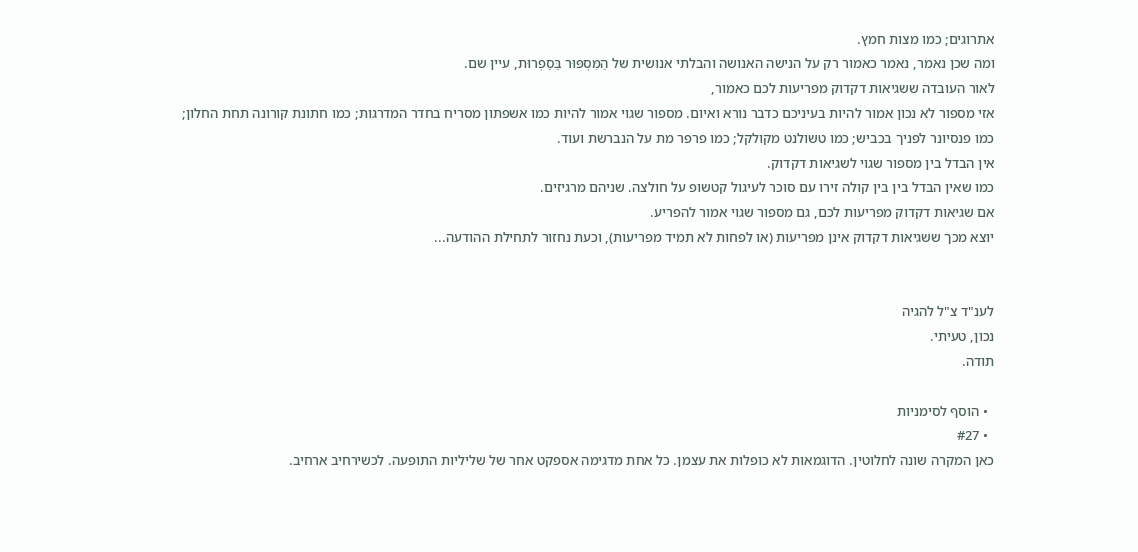אתרוגים; כמו מצות חמץ.
ומה שכן נאמר, נאמר כאמור רק על הנישה האנושה והבלתי אנושית של הַמִּסְפּוּר בַּסַפְרוּת, עיין שם.
לאור העובדה ששגיאות דקדוק מפריעות לכם כאמור,
אזי מספור לא נכון אמור להיות בעיניכם כדבר נורא ואיום. מספור שגוי אמור להיות כמו אשפתון מסריח בחדר המדרגות; כמו חתונת קורונה תחת החלון; כמו פנסיונר לפניך בכביש; כמו טשולנט מקולקל; כמו פרפר מת על הנברשת ועוד.
אין הבדל בין מספור שגוי לשגיאות דקדוק.
כמו שאין הבדל בין בין קולה זירו עם סוכר לעיגול קטשופ על חולצה. שניהם מרגיזים.
אם שגיאות דקדוק מפריעות לכם, גם מספור שגוי אמור להפריע.
יוצא מכך ששגיאות דקדוק אינן מפריעות (או לפחות לא תמיד מפריעות), וכעת נחזור לתחילת ההודעה...


לענ"ד צ"ל להגיה
נכון, טעיתי.
תודה.

  • הוסף לסימניות
  • #27
כאן המקרה שונה לחלוטין. הדוגמאות לא כופלות את עצמן. כל אחת מדגימה אספקט אחר של שליליות התופעה. לכשירחיב ארחיב.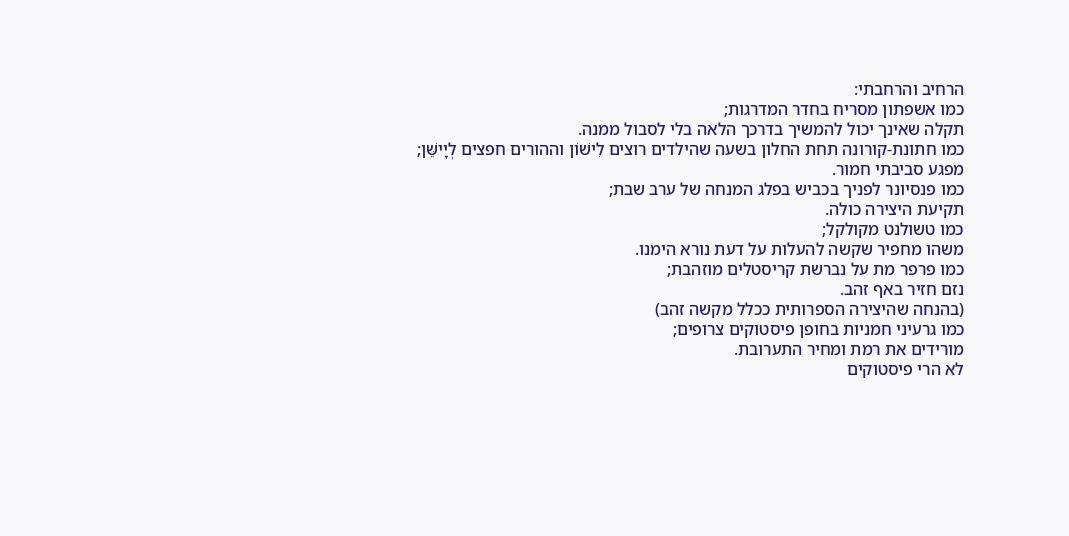הרחיב והרחבתי:
כמו אשפתון מסריח בחדר המדרגות;
תקלה שאינך יכול להמשיך בדרכך הלאה בלי לסבול ממנה.
כמו חתונת-קורונה תחת החלון בשעה שהילדים רוצים לִישׁוֹן וההורים חפצים לְיָישֵּׁן;
מפגע סביבתי חמור.
כמו פנסיונר לפניך בכביש בפלג המנחה של ערב שבת;
תקיעת היצירה כולה.
כמו טשולנט מקולקל;
משהו מחפיר שקשה להעלות על דעת נורא הימנו.
כמו פרפר מת על נברשת קריסטלים מוזהבת;
נזם חזיר באף זהב.
(בהנחה שהיצירה הספרותית ככלל מקשה זהב)
כמו גרעיני חמניות בחופן פיסטוקים צרופים;
מורידים את רמת ומחיר התערובת.
לא הרי פיסטוקים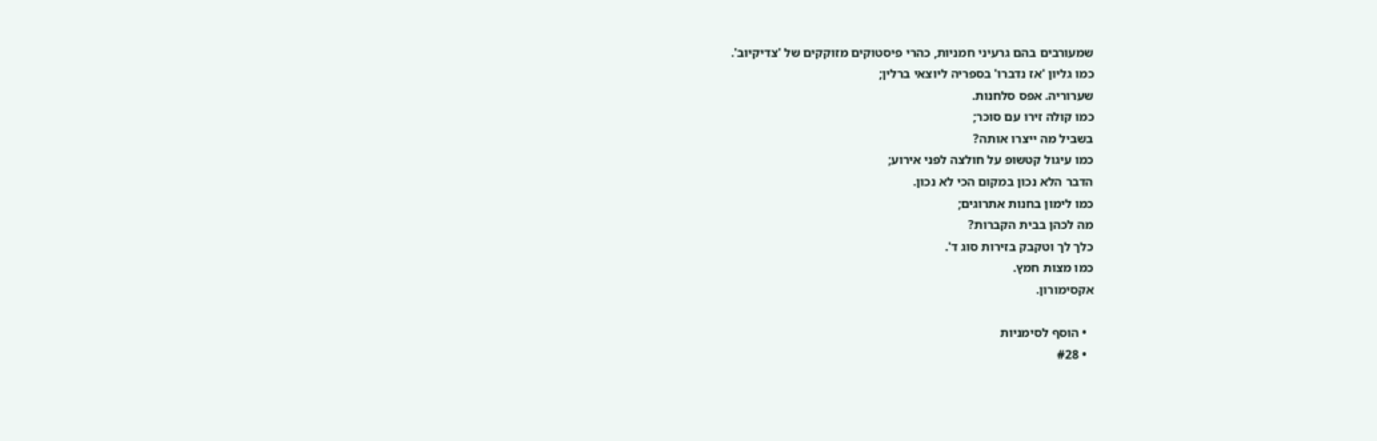שמעורבים בהם גרעיני חמניות, כהרי פיסטוקים מזוקקים של 'צדיקיוב'.
כמו גליון 'אז נדברו' בספריה ליוצאי ברלין;
שערוריה. אפס סלחנות.
כמו קולה זירו עם סוכר;
בשביל מה ייצרו אותה?
כמו עיגול קטשופ על חולצה לפני אירוע;
הדבר הלא נכון במקום הכי לא נכון.
כמו לימון בחנות אתרוגים;
מה לכהן בבית הקברות?
כלך לך וטקבק בזירות סוג ד'.
כמו מצות חמץ.
אקסימורון.

  • הוסף לסימניות
  • #28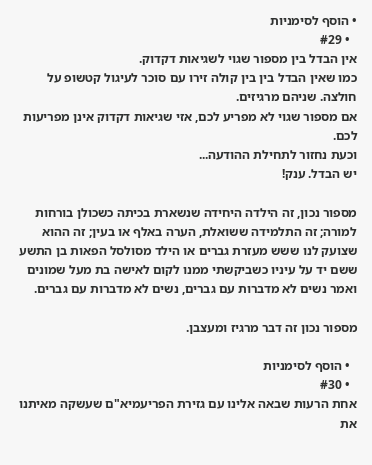• הוסף לסימניות
  • #29
אין הבדל בין מספור שגוי לשגיאות דקדוק.
כמו שאין הבדל בין בין קולה זירו עם סוכר לעיגול קטשופ על חולצה. שניהם מרגיזים.
אם מספור שגוי לא מפריע לכם, אזי שגיאות דקדוק אינן מפריעות לכם.
וכעת נחזור לתחילת ההודעה...
יש הבדל. ענק!

מספור נכון, זה הילדה היחידה שנשארת בכיתה כשכולן בורחות למורה; זה התלמידה ששואלת, הערה באלף או בעין; זה ההוא שצועק לנו ששש מעזרת גברים או הילד מסולסל הפאות בן התשע ששם יד על עיניו כשביקשתי ממנו לקום לאישה בת מעל שמונים ואמר נשים לא מדברות עם גברים, נשים לא מדברות עם גברים.

מספור נכון זה דבר מרגיז ומעצבן.

  • הוסף לסימניות
  • #30
אחת הרעות שבאה אלינו עם גזירת הפריעמיא"ם שעשקה מאיתנו את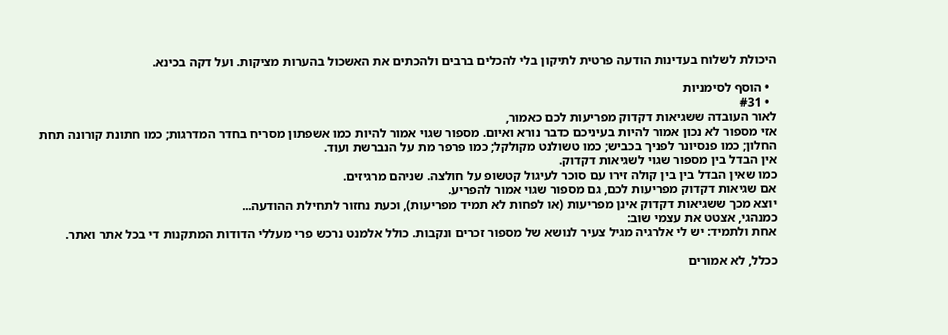היכולת לשלוח בעדינות הודעה פרטית לתיקון בלי להכלים ברבים ולהכתים את האשכול בהערות מציקות. ועל דקה בכינא.

  • הוסף לסימניות
  • #31
לאור העובדה ששגיאות דקדוק מפריעות לכם כאמור,
אזי מספור לא נכון אמור להיות בעיניכם כדבר נורא ואיום. מספור שגוי אמור להיות כמו אשפתון מסריח בחדר המדרגות; כמו חתונת קורונה תחת החלון; כמו פנסיונר לפניך בכביש; כמו טשולנט מקולקל; כמו פרפר מת על הנברשת ועוד.
אין הבדל בין מספור שגוי לשגיאות דקדוק.
כמו שאין הבדל בין בין קולה זירו עם סוכר לעיגול קטשופ על חולצה. שניהם מרגיזים.
אם שגיאות דקדוק מפריעות לכם, גם מספור שגוי אמור להפריע.
יוצא מכך ששגיאות דקדוק אינן מפריעות (או לפחות לא תמיד מפריעות), וכעת נחזור לתחילת ההודעה...
כמנהגי, אצטט את עצמי שוב:
אחת ולתמיד: יש לי אלרגיה מגיל צעיר לנושא של מספור זכרים ונקבות. כולל אלמנט נרכש פרי מעללי הדודות המתקנות די בכל אתר ואתר.

ככלל, לא אמורים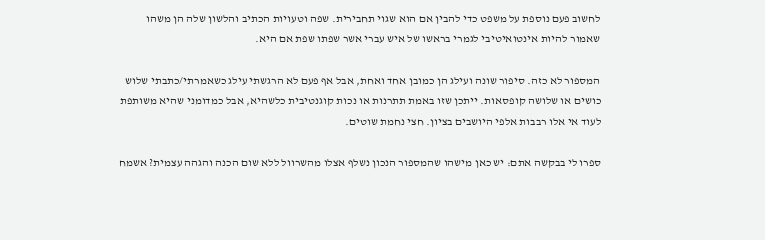לחשוב פעם נוספת על משפט כדי להבין אם הוא שגוי תחבירית. שפה וטעויות הכתיב והלשון שלה הן משהו שאמור להיות אינטואיטיבי לגמרי בראשו של איש עברי אשר שפתו שפת אם היא.

המספור לא כזה. סיפור שונה ועילג הן כמובן אחד ואחת, אבל אף פעם לא הרגשתי עילג כשאמרתי/כתבתי שלוש כושים או שלושה קופסאות. ייתכן שזו באמת תתרנות או נכות קוגנטיבית כלשהיא, אבל כמדומני שהיא משותפת לעוד אי אלו רבבות אלפי היושבים בציון. חצי נחמת שוטים.

ספרו לי בבקשה אתם: יש כאן מישהו שהמספור הנכון נשלף אצלו מהשרוול ללא שום הכנה והגהה עצמית? אשמח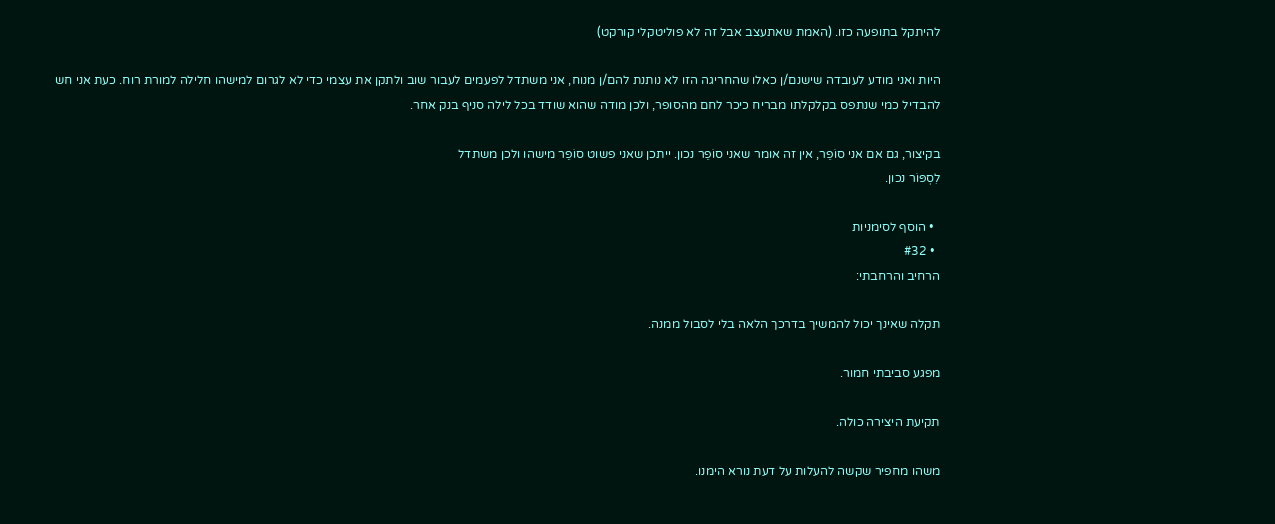להיתקל בתופעה כזו. (האמת שאתעצב אבל זה לא פוליטקלי קורקט)

היות ואני מודע לעובדה שישנם/ן כאלו שהחריגה הזו לא נותנת להם/ן מנוח, אני משתדל לפעמים לעבור שוב ולתקן את עצמי כדי לא לגרום למישהו חלילה למורת רוח. כעת אני חש להבדיל כמי שנתפס בקלקלתו מבריח כיכר לחם מהסופר, ולכן מודה שהוא שודד בכל לילה סניף בנק אחר.

בקיצור, גם אם אני סוֹפֵר, אין זה אומר שאני סוֹפֵר נכון. ייתכן שאני פשוט סוֹפֵר מישהו ולכן משתדל
לִסְפּוֹר נכון.

  • הוסף לסימניות
  • #32
הרחיב והרחבתי:

תקלה שאינך יכול להמשיך בדרכך הלאה בלי לסבול ממנה.

מפגע סביבתי חמור.

תקיעת היצירה כולה.

משהו מחפיר שקשה להעלות על דעת נורא הימנו.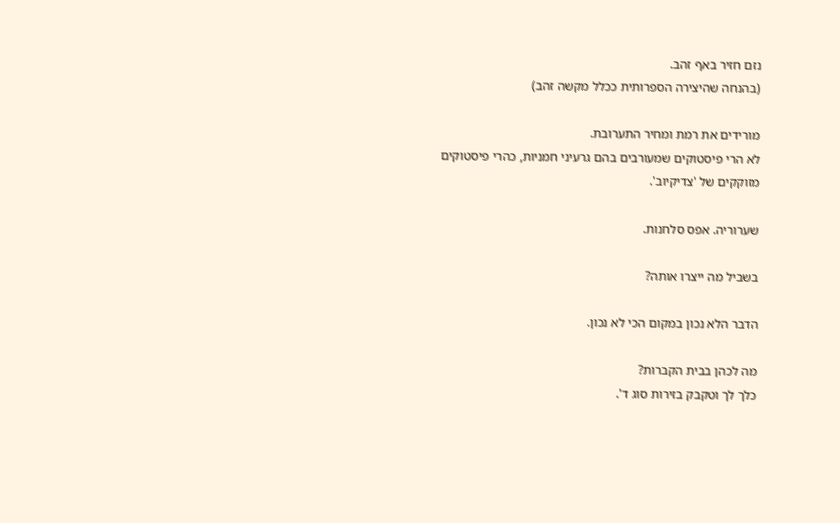נזם חזיר באף זהב.
(בהנחה שהיצירה הספרותית ככלל מקשה זהב)

מורידים את רמת ומחיר התערובת.
לא הרי פיסטוקים שמעורבים בהם גרעיני חמניות, כהרי פיסטוקים מזוקקים של 'צדיקיוב'.

שערוריה. אפס סלחנות.

בשביל מה ייצרו אותה?

הדבר הלא נכון במקום הכי לא נכון.

מה לכהן בבית הקברות?
כלך לך וטקבק בזירות סוג ד'.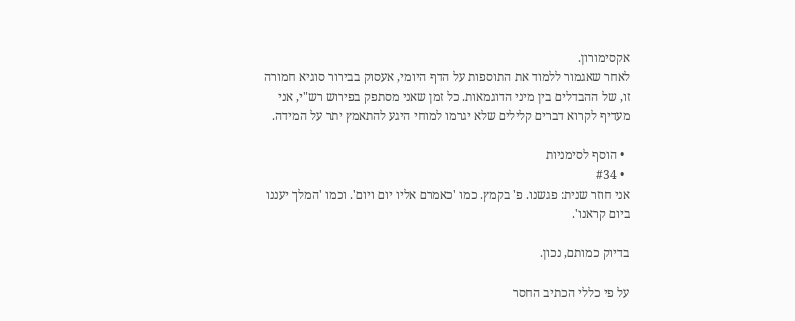אקסימורון.
לאחר שאגמור ללמוד את התוספות על הדף היומי, אעסוק בבירור סוגיא חמורה זו, של ההבדלים בין מיני הדוגמאות. כל זמן שאני מסתפק בפירוש רש"י, אני מעדיף לקרוא דברים קלילים שלא יגרמו למוחי היגע להתאמץ יתר על המידה.

  • הוסף לסימניות
  • #34
אני חוזר שנית: פגשנו. פ' בקמץ. כמו 'כאמרם אליו יום ויום'. וכמו 'המלך יעננו ביום קראנו'.

בדיוק כמותם, נכון.

על פי כללי הכתיב החסר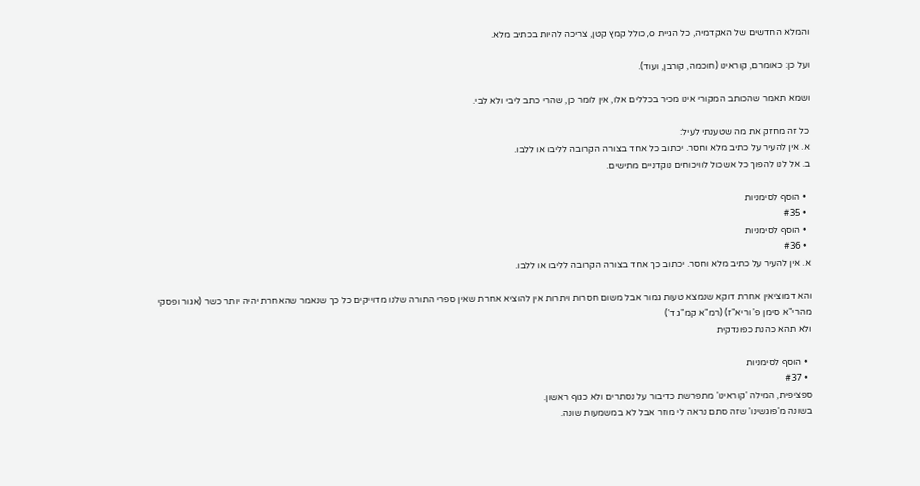והמלא החדשים של האקדמיה, כל הגיית o, כולל קמץ קטן, צריכה להיות בכתיב מלא.

ועל כן: כאומרם, קוראינו (חוכמה, קורבן, ועוד).

ושמא תאמר שהכותב המקורי אינו מכיר בכללים אלו, אין לומר כן, שהרי כתב ליבי ולא לבי.

כל זה מחזק את מה שטענתי לעיל:
א. אין להעיר על כתיב מלא וחסר. יכתוב כל אחד בצורה הקרובה לליבו או ללבו.
ב. אל לנו להפוך כל אשכול לוויכוחים נוקדניים מתישים.

  • הוסף לסימניות
  • #35
  • הוסף לסימניות
  • #36
א. אין להעיר על כתיב מלא וחסר. יכתוב כך אחד בצורה הקרובה לליבו או ללבו.

והא דמוציאין אחרת דוקא שנמצא טעות גמור אבל משום חסרות ויתרות אין להוציא אחרת שאין ספרי התורה שלנו מדוייקים כל כך שנאמר שהאחרת יהיה יותר כשר (אגור ופסקי מהרי"א סימן פ' וריא"ז) (רמ"א קמ"ג ד')
ולא תהא כהנת כפונדקית

  • הוסף לסימניות
  • #37
ספציפית, המילה 'קוראינו' מתפרשת כדיבור על נסתרים ולא כגוף ראשון.
בשונה מ'פוגשינו' שזה סתם נראה לי מוזר אבל לא במשמעות שונה.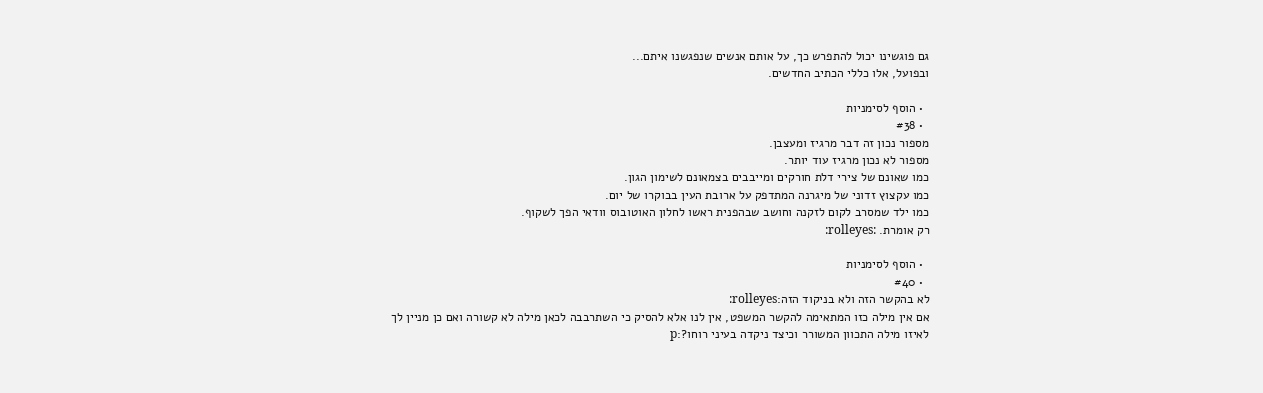גם פוגשינו יכול להתפרש כך, על אותם אנשים שנפגשנו איתם...
ובפועל, אלו כללי הכתיב החדשים.

  • הוסף לסימניות
  • #38
מספור נכון זה דבר מרגיז ומעצבן.
מספור לא נכון מרגיז עוד יותר.
כמו שאונם של צירי דלת חורקים ומייבבים בצמאונם לשימון הגון.
כמו עקצוץ זדוני של מיגרנה המתדפק על ארובת העין בבוקרו של יום.
כמו ילד שמסרב לקום לזקנה וחושב שבהפנית ראשו לחלון האוטובוס וודאי הפך לשקוף.
רק אומרת. :rolleyes:

  • הוסף לסימניות
  • #40
לא בהקשר הזה ולא בניקוד הזה:rolleyes:
אם אין מילה כזו המתאימה להקשר המשפט, אין לנו אלא להסיק כי השתרבבה לכאן מילה לא קשורה ואם כן מניין לך לאיזו מילה התכוון המשורר וכיצד ניקדה בעיני רוחו?:p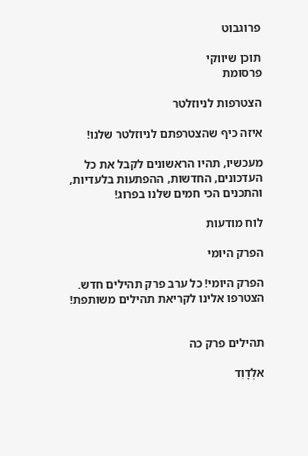פרוגבוט

תוכן שיווקי
פרסומת

הצטרפות לניוזלטר

איזה כיף שהצטרפתם לניוזלטר שלנו!

מעכשיו, תהיו הראשונים לקבל את כל העדכונים, החדשות, ההפתעות בלעדיות, והתכנים הכי חמים שלנו בפרוג!

לוח מודעות

הפרק היומי

הפרק היומי! כל ערב פרק תהילים חדש. הצטרפו אלינו לקריאת תהילים משותפת!


תהילים פרק כה

אלְדָוִד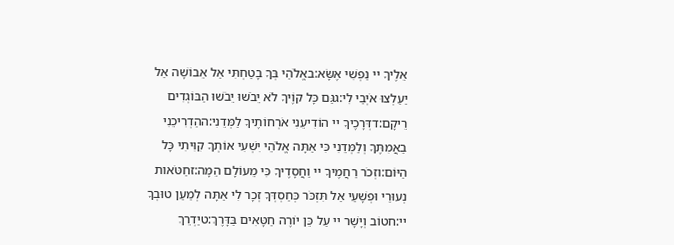אֵלֶיךָ יי נַפְשִׁי אֶשָּׂא:באֱלֹהַי בְּךָ בָטַחְתִּי אַל אֵבוֹשָׁה אַל יַעַלְצוּ אֹיְבַי לִי:גגַּם כָּל קוֶֹיךָ לֹא יֵבֹשׁוּ יֵבֹשׁוּ הַבּוֹגְדִים רֵיקָם:דדְּרָכֶיךָ יי הוֹדִיעֵנִי אֹרְחוֹתֶיךָ לַמְּדֵנִי:ההַדְרִיכֵנִי בַאֲמִתֶּךָ וְלַמְּדֵנִי כִּי אַתָּה אֱלֹהֵי יִשְׁעִי אוֹתְךָ קִוִּיתִי כָּל הַיּוֹם:וזְכֹר רַחֲמֶיךָ יי וַחֲסָדֶיךָ כִּי מֵעוֹלָם הֵמָּה:זחַטֹּאות נְעוּרַי וּפְשָׁעַי אַל תִּזְכֹּר כְּחַסְדְּךָ זְכָר לִי אַתָּה לְמַעַן טוּבְךָ יי:חטוֹב וְיָשָׁר יי עַל כֵּן יוֹרֶה חַטָּאִים בַּדָּרֶךְ:טיַדְרֵךְ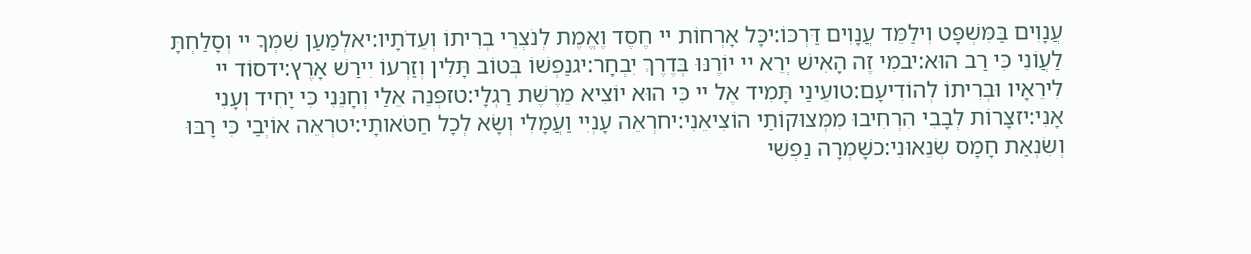עֲנָוִים בַּמִּשְׁפָּט וִילַמֵּד עֲנָוִים דַּרְכּוֹ:יכָּל אָרְחוֹת יי חֶסֶד וֶאֱמֶת לְנֹצְרֵי בְרִיתוֹ וְעֵדֹתָיו:יאלְמַעַן שִׁמְךָ יי וְסָלַחְתָּ לַעֲוֹנִי כִּי רַב הוּא:יבמִי זֶה הָאִישׁ יְרֵא יי יוֹרֶנּוּ בְּדֶרֶךְ יִבְחָר:יגנַפְשׁוֹ בְּטוֹב תָּלִין וְזַרְעוֹ יִירַשׁ אָרֶץ:ידסוֹד יי לִירֵאָיו וּבְרִיתוֹ לְהוֹדִיעָם:טועֵינַי תָּמִיד אֶל יי כִּי הוּא יוֹצִיא מֵרֶשֶׁת רַגְלָי:טזפְּנֵה אֵלַי וְחָנֵּנִי כִּי יָחִיד וְעָנִי אָנִי:יזצָרוֹת לְבָבִי הִרְחִיבוּ מִמְּצוּקוֹתַי הוֹצִיאֵנִי:יחרְאֵה עָנְיִי וַעֲמָלִי וְשָׂא לְכָל חַטֹּאותָי:יטרְאֵה אוֹיְבַי כִּי רָבּוּ וְשִׂנְאַת חָמָס שְׂנֵאוּנִי:כשָׁמְרָה נַפְשִׁי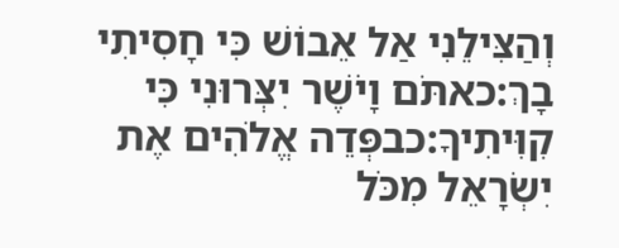וְהַצִּילֵנִי אַל אֵבוֹשׁ כִּי חָסִיתִי בָךְ:כאתֹּם וָיֹשֶׁר יִצְּרוּנִי כִּי קִוִּיתִיךָ:כבפְּדֵה אֱלֹהִים אֶת יִשְׂרָאֵל מִכֹּל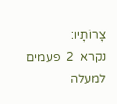צָרוֹתָיו:
נקרא  2  פעמים
למעלה